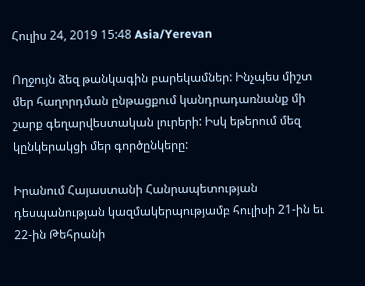Հուլիս 24, 2019 15:48 Asia/Yerevan

Ողջույն ձեզ թանկագին բարեկամներ: Ինչպես միշտ մեր հաղորդման ընթացքում կանդրադառնանք մի շարք գեղարվեստական լուրերի: Իսկ եթերում մեզ կընկերակցի մեր գործընկերը:

Իրանում Հայաստանի Հանրապետության դեսպանության կազմակերպությամբ հուլիսի 21-ին եւ 22-ին Թեհրանի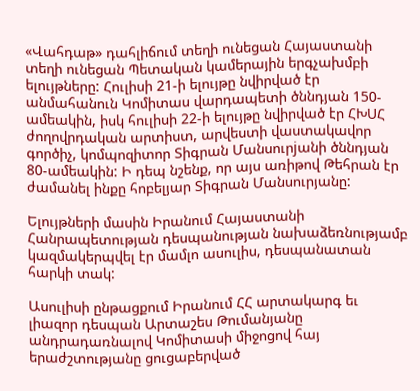«Վահդաթ» դահլիճում տեղի ունեցան Հայաստանի տեղի ունեցան Պետական կամերային երգչախմբի ելույթները: Հուլիսի 21-ի ելույթը նվիրված էր անմահանուն Կոմիտաս վարդապետի ծննդյան 150-ամեակին, իսկ հուլիսի 22-ի ելույթը նվիրված էր ՀԽՍՀ ժողովրդական արտիստ, արվեստի վաստակավոր գործիչ, կոմպոզիտոր Տիգրան Մանսուրjանի ծննդյան 80-ամեակին: Ի դեպ նշենք, որ այս առիթով Թեհրան էր ժամանել ինքը հոբելյար Տիգրան Մանսուրյանը:

Ելույթների մասին Իրանում Հայաստանի Հանրապետության դեսպանության նախաձեռնությամբ կազմակերպվել էր մամլո ասուլիս, դեսպանատան հարկի տակ:

Ասուլիսի ընթացքում Իրանում ՀՀ արտակարգ եւ լիազոր դեսպան Արտաշես Թումանյանը անդրադառնալով Կոմիտասի միջոցով հայ երաժշտությանը ցուցաբերված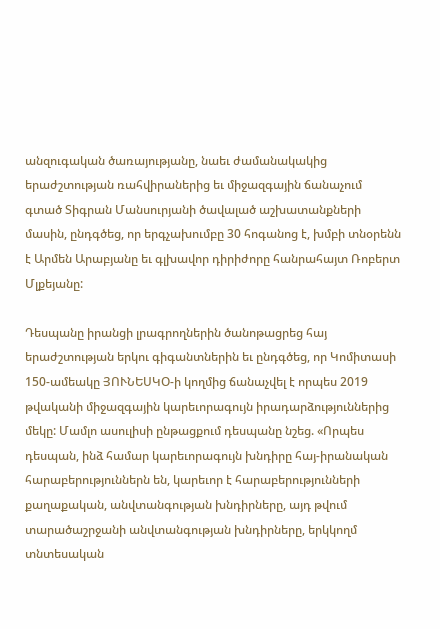անզուգական ծառայությանը, նաեւ ժամանակակից երաժշտության ռահվիրաներից եւ միջազգային ճանաչում գտած Տիգրան Մանսուրյանի ծավալած աշխատանքների մասին, ընդգծեց, որ երգչախումբը 30 հոգանոց է, խմբի տնօրենն է Արմեն Արաբյանը եւ գլխավոր դիրիժորը հանրահայտ Ռոբերտ Մլքեյանը:

Դեսպանը իրանցի լրագրողներին ծանոթացրեց հայ երաժշտության երկու գիգանտներին եւ ընդգծեց, որ Կոմիտասի 150-ամեակը ՅՈՒՆԵՍԿՕ-ի կողմից ճանաչվել է որպես 2019 թվականի միջազգային կարեւորագույն իրադարձություններից մեկը: Մամլո ասուլիսի ընթացքում դեսպանը նշեց. «Որպես դեսպան, ինձ համար կարեւորագույն խնդիրը հայ-իրանական հարաբերություններն են, կարեւոր է հարաբերությունների քաղաքական, անվտանգության խնդիրները, այդ թվում տարածաշրջանի անվտանգության խնդիրները, երկկողմ տնտեսական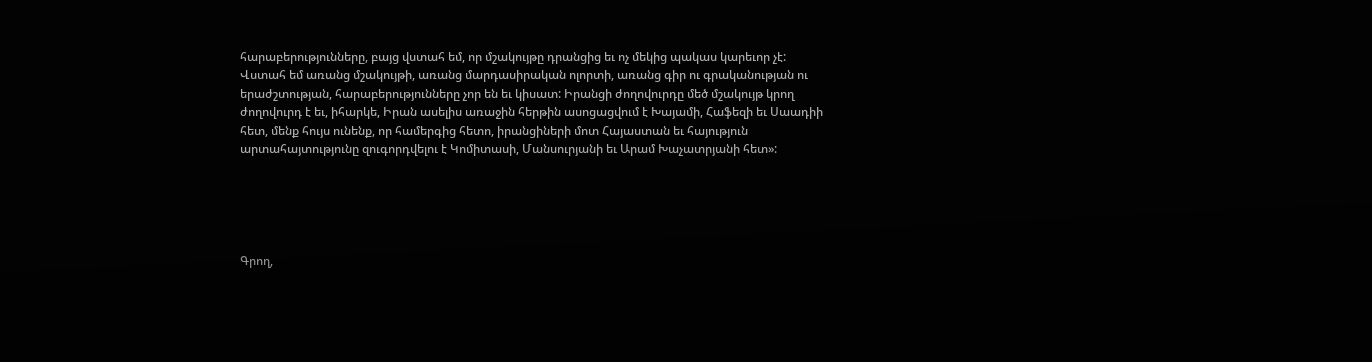հարաբերությունները, բայց վստահ եմ, որ մշակույթը դրանցից եւ ոչ մեկից պակաս կարեւոր չէ: Վստահ եմ առանց մշակույթի, առանց մարդասիրական ոլորտի, առանց գիր ու գրականության ու երաժշտության, հարաբերությունները չոր են եւ կիսատ: Իրանցի ժողովուրդը մեծ մշակույթ կրող ժողովուրդ է եւ, իհարկե, Իրան ասելիս առաջին հերթին ասոցացվում է Խայամի, Հաֆեզի եւ Սաադիի հետ, մենք հույս ունենք, որ համերգից հետո, իրանցիների մոտ Հայաստան եւ հայություն արտահայտությունը զուգորդվելու է Կոմիտասի, Մանսուրյանի եւ Արամ Խաչատրյանի հետ»:





Գրող,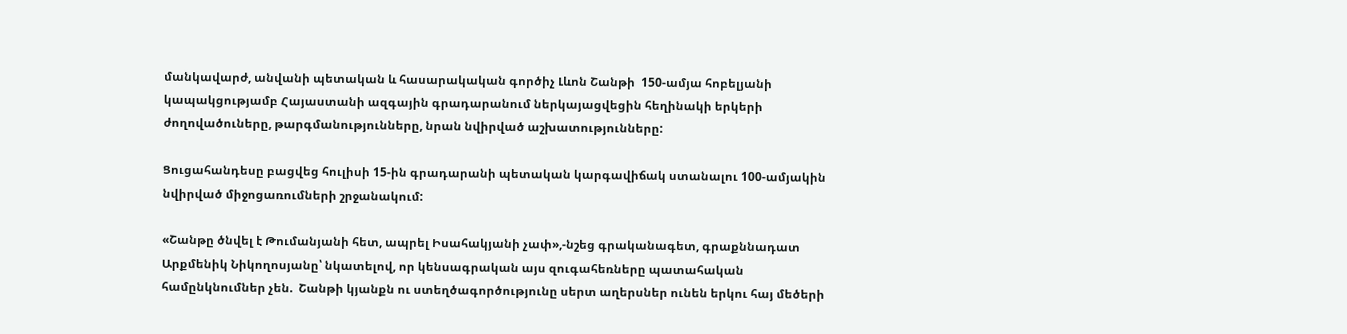մանկավարժ, անվանի պետական և հասարակական գործիչ Լևոն Շանթի  150-ամյա հոբելյանի կապակցությամբ Հայաստանի ազգային գրադարանում ներկայացվեցին հեղինակի երկերի ժողովածուները, թարգմանությունները, նրան նվիրված աշխատությունները:

Ցուցահանդեսը բացվեց հուլիսի 15-ին գրադարանի պետական կարգավիճակ ստանալու 100-ամյակին նվիրված միջոցառումների շրջանակում:

«Շանթը ծնվել է Թումանյանի հետ, ապրել Իսահակյանի չափ»,-նշեց գրականագետ, գրաքննադատ Արքմենիկ Նիկողոսյանը՝ նկատելով, որ կենսագրական այս զուգահեռները պատահական համընկնումներ չեն.  Շանթի կյանքն ու ստեղծագործությունը սերտ աղերսներ ունեն երկու հայ մեծերի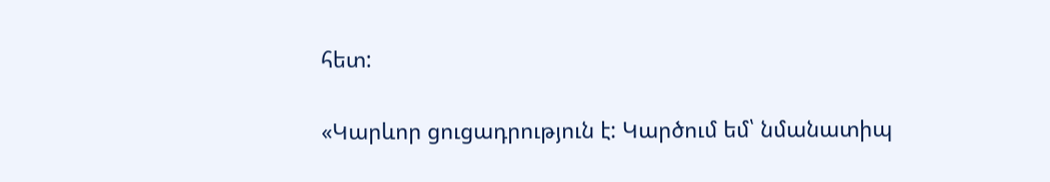հետ:

«Կարևոր ցուցադրություն է: Կարծում եմ՝ նմանատիպ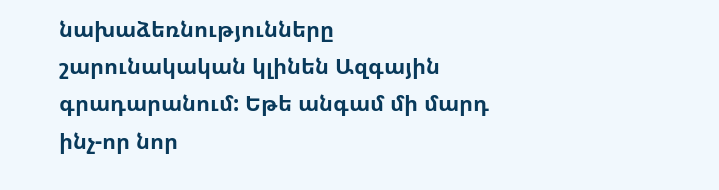նախաձեռնությունները շարունակական կլինեն Ազգային գրադարանում: Եթե անգամ մի մարդ ինչ-որ նոր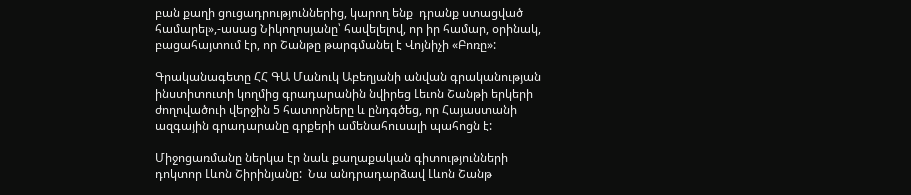բան քաղի ցուցադրություններից, կարող ենք  դրանք ստացված համարել»,-ասաց Նիկողոսյանը՝ հավելելով, որ իր համար, օրինակ, բացահայտում էր, որ Շանթը թարգմանել է Վոյնիչի «Բոռը»:

Գրականագետը ՀՀ ԳԱ Մանուկ Աբեղյանի անվան գրականության ինստիտուտի կողմից գրադարանին նվիրեց Լեւոն Շանթի երկերի ժողովածուի վերջին 5 հատորները և ընդգծեց, որ Հայաստանի ազգային գրադարանը գրքերի ամենահուսալի պահոցն է:

Միջոցառմանը ներկա էր նաև քաղաքական գիտությունների դոկտոր Լևոն Շիրինյանը:  Նա անդրադարձավ Լևոն Շանթ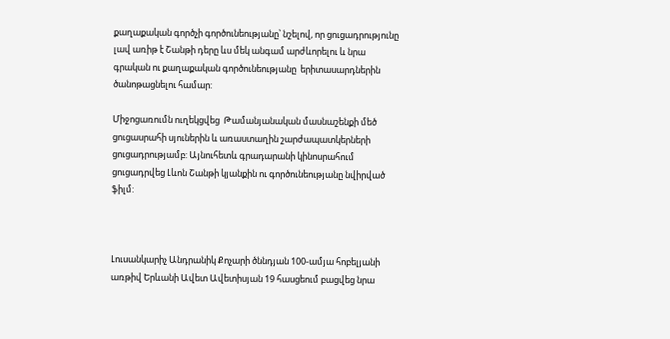քաղաքական գործչի գործունեությանը՝ նշելով, որ ցուցադրությունը լավ առիթ է Շանթի դերը ևս մեկ անգամ արժևորելու և նրա գրական ու քաղաքական գործունեությանը  երիտասարդներին ծանոթացնելու համար:

Միջոցառումն ուղեկցվեց  Թամանյանական մասնաշենքի մեծ ցուցասրահի սյուներին և առաստաղին շարժապատկերների ցուցադրությամբ: Այնուհետև գրադարանի կինոսրահում ցուցադրվեց Լևոն Շանթի կյանքին ու գործունեությանը նվիրված ֆիլմ:



Լուսանկարիչ Անդրանիկ Քոչարի ծննդյան 100-ամյա հոբելյանի առթիվ Երևանի Ավետ Ավետիսյան 19 հասցեում բացվեց նրա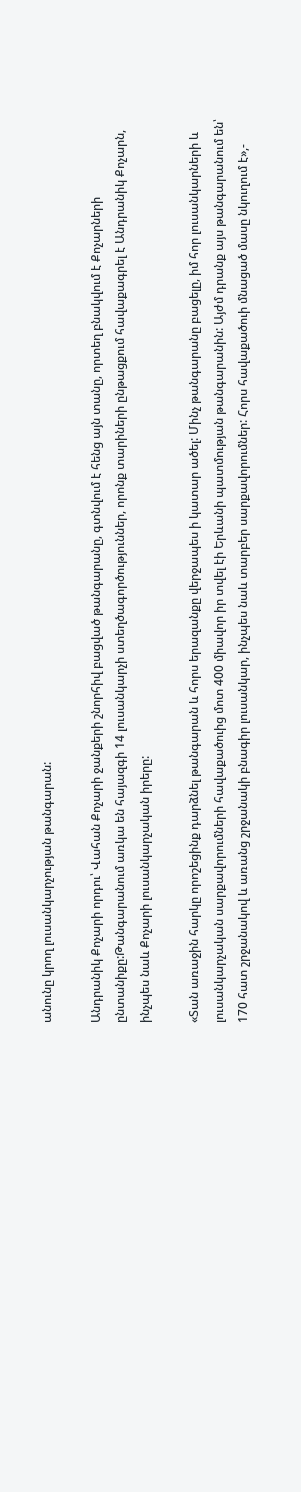անունը կրող լուսանկարչության թանգարան:

Անդրանիկ Քոչարի որդու՝ Վահան Քոչարի ջանքերի շնորհիվ բացված թանգարանը, գտնվում է հենց այն տանը, որտեղ բնակվում է Քոչարների ընտանիքը:Թանգարանում առկա են հայազգի 14 լուսանկարչի ստեղծագործություններ, որոնք տարիների ընթացքում հավաքագրել է Անդրանիկ Քոչարն, ինչպես նաև Քոչարի լուսանկարչական իրերը:

«Տան առաջին հարկը որոշեցինք դարձնել թանգարան և հորս երազանքը վերջապես ի կատար ածել: Մինչ թանգարանը բացելը, իմ հոր լուսանկարների և լուսանկարչական սարքավորումների հավաքածուից մոտ 400 միավոր իր տվել էի Երևանի պատմության թանգարանին: Այժմ դրանք այս թանգարանում են՝ 170 հատ շրջանակով և առանց շրջանակի բնագիր լուսանկար, ինչպես նաև տարբեր սարքավորումներ: Հորս հավաքածուի մնացած մասը նկուղում է»,-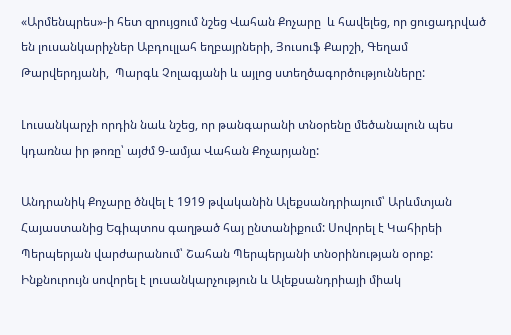«Արմենպրես»-ի հետ զրույցում նշեց Վահան Քոչարը  և հավելեց, որ ցուցադրված են լուսանկարիչներ Աբդուլլահ եղբայրների, Յուսուֆ Քարշի, Գեղամ Թարվերդյանի,  Պարգև Չոլագյանի և այլոց ստեղծագործությունները:

Լուսանկարչի որդին նաև նշեց, որ թանգարանի տնօրենը մեծանալուն պես կդառնա իր թոռը՝ այժմ 9-ամյա Վահան Քոչարյանը:

Անդրանիկ Քոչարը ծնվել է 1919 թվականին Ալեքսանդրիայում՝ Արևմտյան Հայաստանից Եգիպտոս գաղթած հայ ընտանիքում: Սովորել է Կահիրեի Պերպերյան վարժարանում՝ Շահան Պերպերյանի տնօրինության օրոք: Ինքնուրույն սովորել է լուսանկարչություն և Ալեքսանդրիայի միակ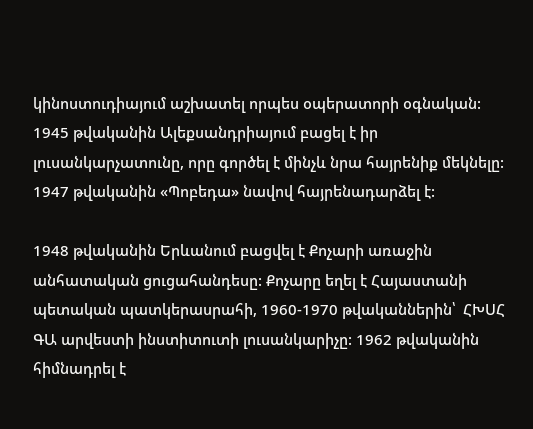կինոստուդիայում աշխատել որպես օպերատորի օգնական: 1945 թվականին Ալեքսանդրիայում բացել է իր լուսանկարչատունը, որը գործել է մինչև նրա հայրենիք մեկնելը: 1947 թվականին «Պոբեդա» նավով հայրենադարձել է:

1948 թվականին Երևանում բացվել է Քոչարի առաջին անհատական ցուցահանդեսը: Քոչարը եղել է Հայաստանի պետական պատկերասրահի, 1960-1970 թվականներին՝  ՀԽՍՀ ԳԱ արվեստի ինստիտուտի լուսանկարիչը: 1962 թվականին հիմնադրել է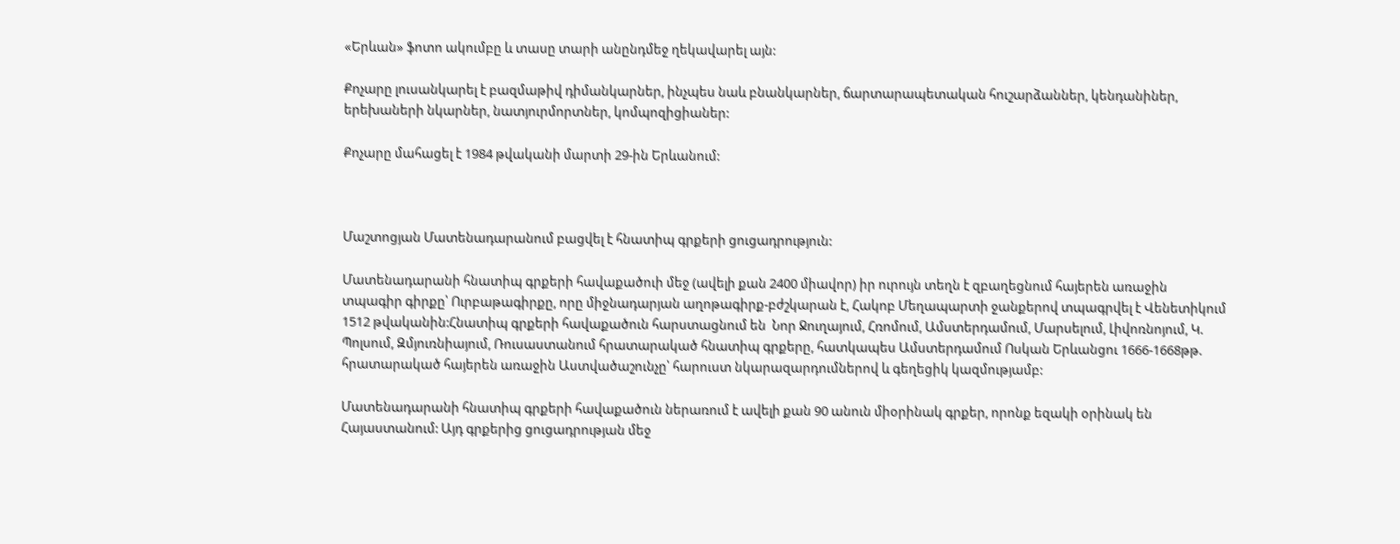«Երևան» ֆոտո ակումբը և տասը տարի անընդմեջ ղեկավարել այն:

Քոչարը լուսանկարել է բազմաթիվ դիմանկարներ, ինչպես նաև բնանկարներ, ճարտարապետական հուշարձաններ, կենդանիներ, երեխաների նկարներ, նատյուրմորտներ, կոմպոզիցիաներ:

Քոչարը մահացել է 1984 թվականի մարտի 29-ին Երևանում:



Մաշտոցյան Մատենադարանում բացվել է հնատիպ գրքերի ցուցադրություն:

Մատենադարանի հնատիպ գրքերի հավաքածուի մեջ (ավելի քան 2400 միավոր) իր ուրույն տեղն է զբաղեցնում հայերեն առաջին տպագիր գիրքը՝ Ուրբաթագիրքը, որը միջնադարյան աղոթագիրք-բժշկարան է, Հակոբ Մեղապարտի ջանքերով տպագրվել է Վենետիկում 1512 թվականին:Հնատիպ գրքերի հավաքածուն հարստացնում են  Նոր Ջուղայում, Հռոմում, Ամստերդամում, Մարսելում, Լիվոռնոյում, Կ. Պոլսում, Զմյուռնիայում, Ռուսաստանում հրատարակած հնատիպ գրքերը, հատկապես Ամստերդամում Ոսկան Երևանցու 1666-1668թթ. հրատարակած հայերեն առաջին Աստվածաշունչը՝ հարուստ նկարազարդումներով և գեղեցիկ կազմությամբ:

Մատենադարանի հնատիպ գրքերի հավաքածուն ներառում է ավելի քան 90 անուն միօրինակ գրքեր, որոնք եզակի օրինակ են Հայաստանում: Այդ գրքերից ցուցադրության մեջ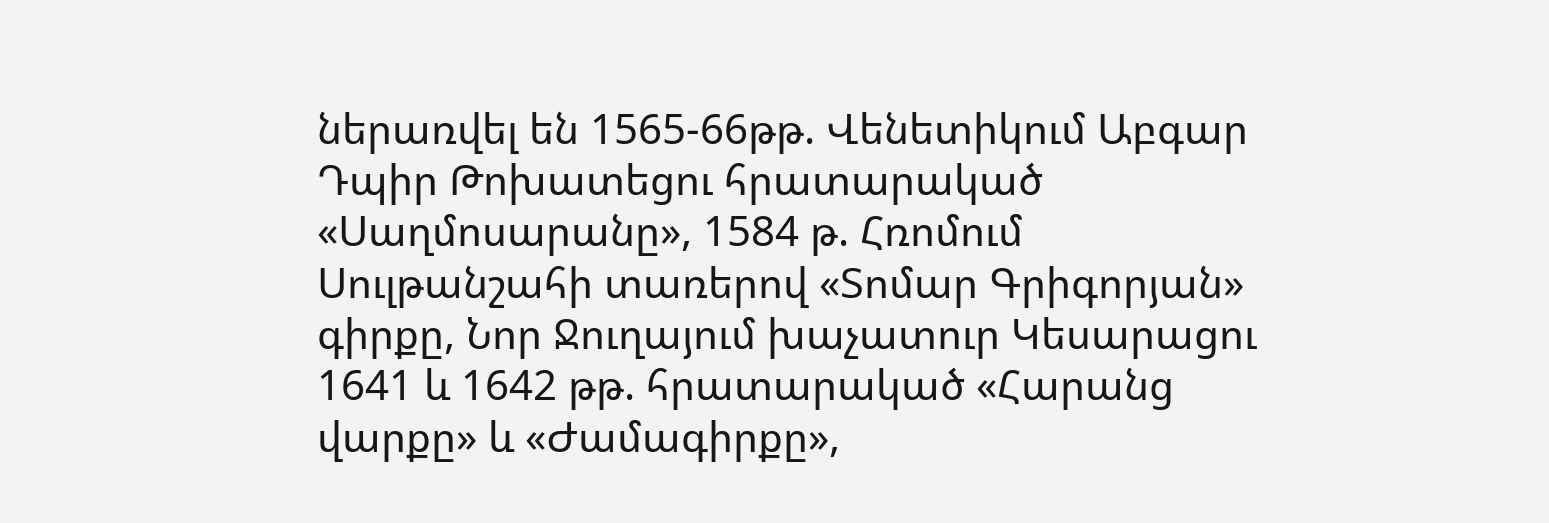ներառվել են 1565-66թթ. Վենետիկում Աբգար Դպիր Թոխատեցու հրատարակած «Սաղմոսարանը», 1584 թ. Հռոմում Սուլթանշահի տառերով «Տոմար Գրիգորյան» գիրքը, Նոր Ջուղայում խաչատուր Կեսարացու 1641 և 1642 թթ. հրատարակած «Հարանց վարքը» և «Ժամագիրքը»,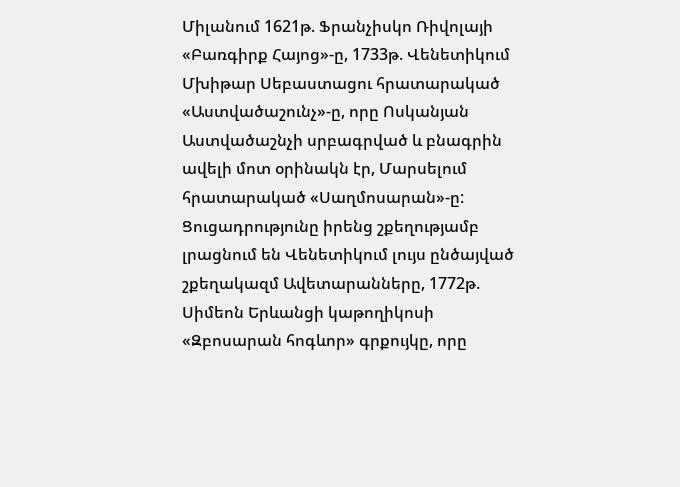Միլանում 1621թ. Ֆրանչիսկո Ռիվոլայի «Բառգիրք Հայոց»-ը, 1733թ. Վենետիկում Մխիթար Սեբաստացու հրատարակած «Աստվածաշունչ»-ը, որը Ոսկանյան Աստվածաշնչի սրբագրված և բնագրին ավելի մոտ օրինակն էր, Մարսելում հրատարակած «Սաղմոսարան»-ը: Ցուցադրությունը իրենց շքեղությամբ լրացնում են Վենետիկում լույս ընծայված շքեղակազմ Ավետարանները, 1772թ. Սիմեոն Երևանցի կաթողիկոսի «Զբոսարան հոգևոր» գրքույկը, որը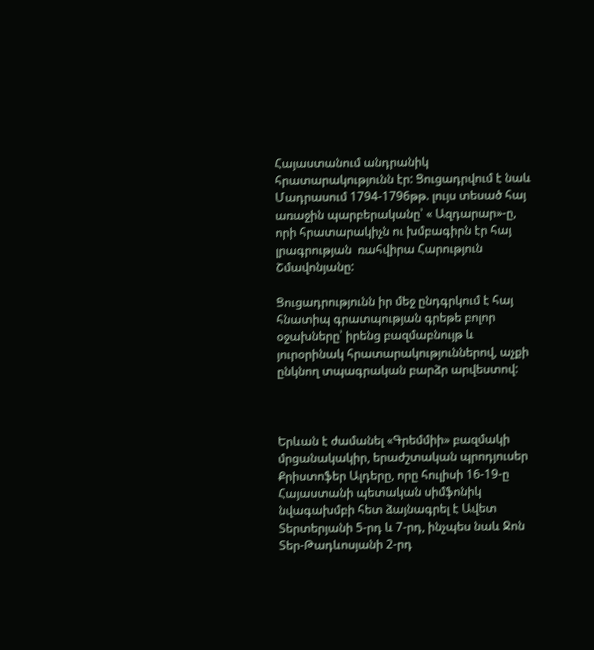Հայաստանում անդրանիկ հրատարակությունն էր: Ցուցադրվում է նաև Մադրասում 1794-1796թթ. լույս տեսած հայ առաջին պարբերականը՝ « Ազդարար»-ը, որի հրատարակիչն ու խմբագիրն էր հայ լրագրության  ռահվիրա Հարություն Շմավոնյանը:

Ցուցադրությունն իր մեջ ընդգրկում է հայ հնատիպ գրատպության գրեթե բոլոր օջախները՝ իրենց բազմաբնույթ և յուրօրինակ հրատարակություններով, աչքի ընկնող տպագրական բարձր արվեստով:



Երևան է ժամանել «Գրեմմիի» բազմակի մրցանակակիր, երաժշտական պրոդյուսեր Քրիստոֆեր Ալդերը, որը հուլիսի 16-19-ը Հայաստանի պետական սիմֆոնիկ նվագախմբի հետ ձայնագրել է Ավետ Տերտերյանի 5-րդ և 7-րդ, ինչպես նաև Ջոն Տեր-Թադևոսյանի 2-րդ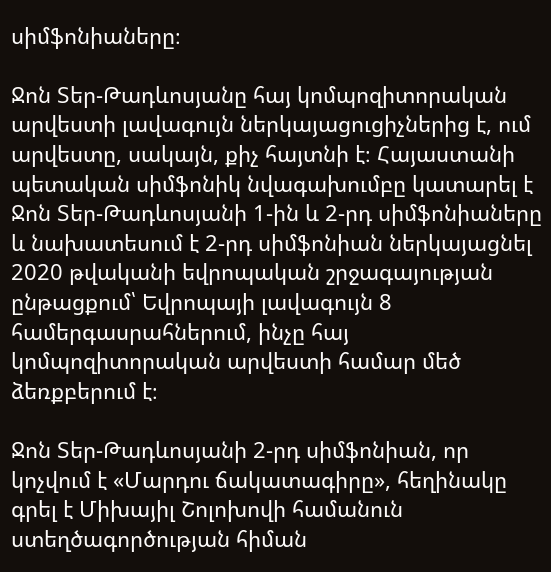սիմֆոնիաները։

Ջոն Տեր-Թադևոսյանը հայ կոմպոզիտորական արվեստի լավագույն ներկայացուցիչներից է, ում արվեստը, սակայն, քիչ հայտնի է։ Հայաստանի պետական սիմֆոնիկ նվագախումբը կատարել է Ջոն Տեր-Թադևոսյանի 1-ին և 2-րդ սիմֆոնիաները և նախատեսում է 2-րդ սիմֆոնիան ներկայացնել 2020 թվականի եվրոպական շրջագայության ընթացքում՝ Եվրոպայի լավագույն 8 համերգասրահներում, ինչը հայ կոմպոզիտորական արվեստի համար մեծ ձեռքբերում է։

Ջոն Տեր-Թադևոսյանի 2-րդ սիմֆոնիան, որ կոչվում է «Մարդու ճակատագիրը», հեղինակը գրել է Միխայիլ Շոլոխովի համանուն ստեղծագործության հիման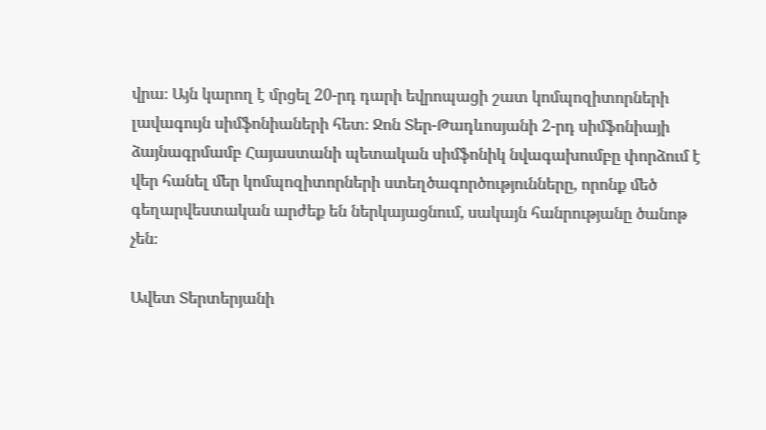վրա։ Այն կարող է մրցել 20-րդ դարի եվրոպացի շատ կոմպոզիտորների լավագույն սիմֆոնիաների հետ։ Ջոն Տեր-Թադևոսյանի 2-րդ սիմֆոնիայի ձայնագրմամբ Հայաստանի պետական սիմֆոնիկ նվագախումբը փորձում է վեր հանել մեր կոմպոզիտորների ստեղծագործությունները, որոնք մեծ գեղարվեստական արժեք են ներկայացնում, սակայն հանրությանը ծանոթ չեն։

Ավետ Տերտերյանի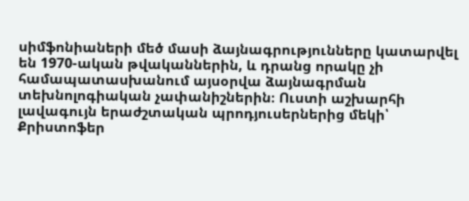սիմֆոնիաների մեծ մասի ձայնագրությունները կատարվել են 1970-ական թվականներին, և դրանց որակը չի համապատասխանում այսօրվա ձայնագրման տեխնոլոգիական չափանիշներին։ Ուստի աշխարհի լավագույն երաժշտական պրոդյուսերներից մեկի՝ Քրիստոֆեր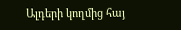Ալդերի կողմից հայ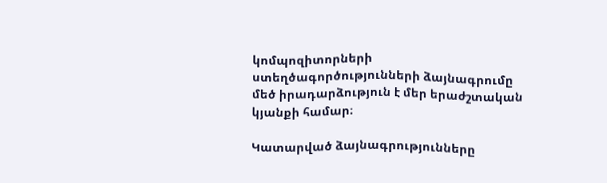կոմպոզիտորների ստեղծագործությունների ձայնագրումը մեծ իրադարձություն է մեր երաժշտական կյանքի համար։

Կատարված ձայնագրությունները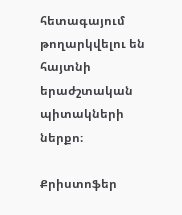հետագայում թողարկվելու են հայտնի երաժշտական պիտակների ներքո։

Քրիստոֆեր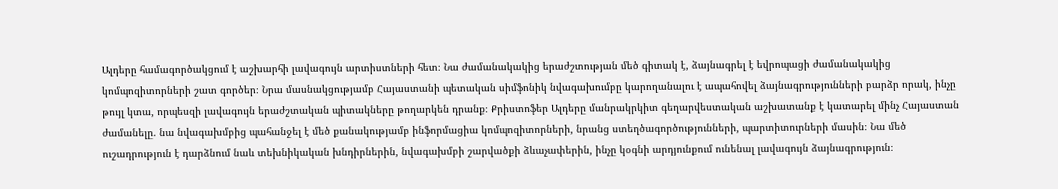Ալդերը համագործակցում է աշխարհի լավագույն արտիստների հետ։ Նա ժամանակակից երաժշտության մեծ գիտակ է, ձայնագրել է եվրոպացի ժամանակակից կոմպոզիտորների շատ գործեր։ Նրա մասնակցությամբ Հայաստանի պետական սիմֆոնիկ նվագախումբը կարողանալու է ապահովել ձայնագրությունների բարձր որակ, ինչը թույլ կտա, որպեսզի լավագույն երաժշտական պիտակները թողարկեն դրանք։ Քրիստոֆեր Ալդերը մանրակրկիտ գեղարվեստական աշխատանք է կատարել մինչ Հայաստան ժամանելը. նա նվագախմբից պահանջել է մեծ քանակությամբ ինֆորմացիա կոմպոզիտորների, նրանց ստեղծագործությունների, պարտիտուրների մասին։ Նա մեծ ուշադրություն է դարձնում նաև տեխնիկական խնդիրներին, նվագախմբի շարվածքի ձևաչափերին, ինչը կօգնի արդյունքում ունենալ լավագույն ձայնագրություն։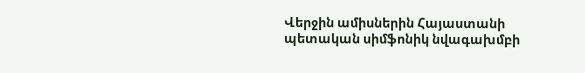Վերջին ամիսներին Հայաստանի պետական սիմֆոնիկ նվագախմբի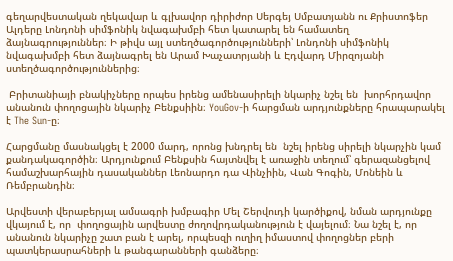գեղարվեստական ղեկավար և գլխավոր դիրիժոր Սերգեյ Սմբատյանն ու Քրիստոֆեր Ալդերը Լոնդոնի սիմֆոնիկ նվագախմբի հետ կատարել են համատեղ ձայնագրություններ։ Ի թիվս այլ ստեղծագործությունների՝ Լոնդոնի սիմֆոնիկ նվագախմբի հետ ձայնագրել են Արամ Խաչատրյանի և Էդվարդ Միրզոյանի ստեղծագործություններից։

 Բրիտանիայի բնակիչները որպես իրենց ամենասիրելի նկարիչ նշել են  խորհրդավոր անանուն փողոցային նկարիչ Բենքսիին։ YouGov-ի հարցման արդյունքները հրապարակել է The Sun-ը։

Հարցմանը մասնակցել է 2000 մարդ, որոնց խնդրել են  նշել իրենց սիրելի նկարչին կամ քանդակագործին։ Արդյունքում Բենքսին հայտնվել է առաջին տեղում՝ գերազանցելով համաշխարհային դասականներ Լեոնարդո դա Վինչիին, Վան Գոգին, Մոնեին և Ռեմբրանդին։

Արվեստի վերաբերյալ ամսագրի խմբագիր Մել Շերվուդի կարծիքով, նման արդյունքը վկայում է, որ  փողոցային արվեստը ժողովրդականություն է վայելում։ Նա նշել է, որ անանուն նկարիչը շատ բան է արել, որպեսզի ուղիղ իմաստով փողոցներ բերի պատկերասրահների և թանգարանների գանձերը։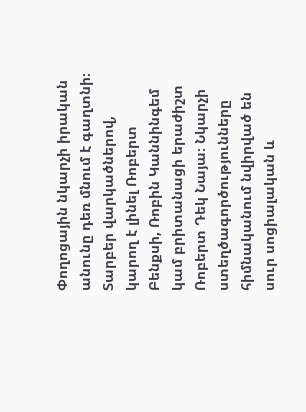Փողոցային նկարչի իրական անունը դեռ մնում է գաղտնի։ Տարբեր վարկածներով, կարող է լինել Ռոբերտ Բենքսի, Ռոբին Կաննինգեմ կամ բրիտանացի երաժիշտ Ռոբերտ Դեկ Նայա։ Նկարչի ստեղծագործությունները հիմնականում նվիրված են սուր սոցիալական և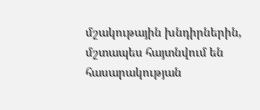մշակութային խնդիրներին, մշտապես հայտնվում են հասարակության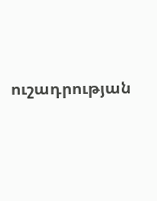ուշադրության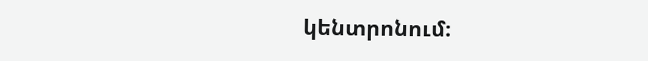կենտրոնում։